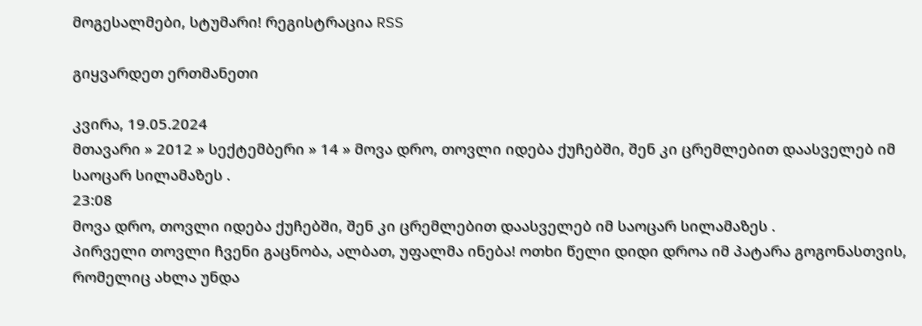მოგესალმები, სტუმარი! რეგისტრაცია RSS

გიყვარდეთ ერთმანეთი

კვირა, 19.05.2024
მთავარი » 2012 » სექტემბერი » 14 » მოვა დრო, თოვლი იდება ქუჩებში, შენ კი ცრემლებით დაასველებ იმ საოცარ სილამაზეს .
23:08
მოვა დრო, თოვლი იდება ქუჩებში, შენ კი ცრემლებით დაასველებ იმ საოცარ სილამაზეს .
პირველი თოვლი ჩვენი გაცნობა, ალბათ, უფალმა ინება! ოთხი წელი დიდი დროა იმ პატარა გოგონასთვის, რომელიც ახლა უნდა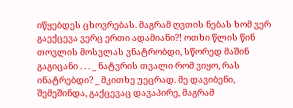იწყებდეს ცხოვრებას. მაგრამ ღვთის ნებას ხომ ვერ გაექცევა ვერც ერთი ადამიანი?! ოთხი წლის წინ თოვლის მოსვლას ვნატრობდი, სწორედ მაშინ გაგიცანი . . . _ ნატვრის თვალი რომ ვიყო, რას ინატრებდი? _ მკითხე უეცრად. მე დავიბენი, შემეშინდა, გაქცევაც დავაპირე, მაგრამ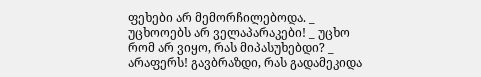ფეხები არ მემორჩილებოდა. _ უცხოოებს არ ველაპარაკები! _ უცხო რომ არ ვიყო, რას მიპასუხებდი? _ არაფერს! გავბრაზდი, რას გადამეკიდა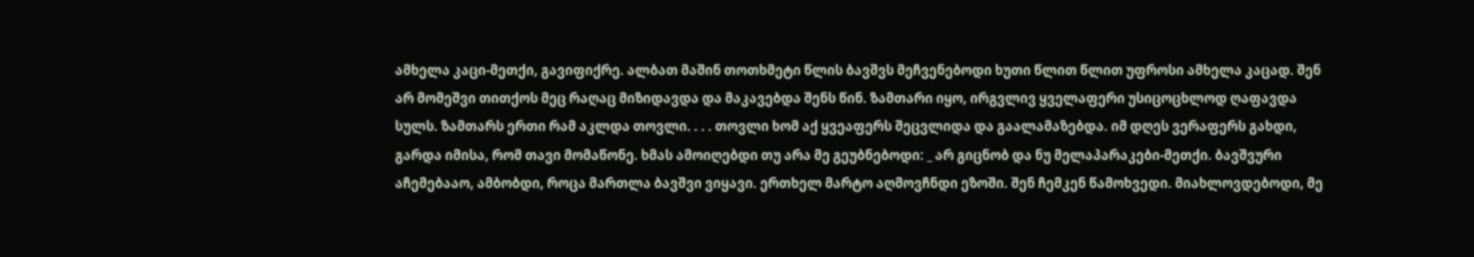ამხელა კაცი-მეთქი, გავიფიქრე. ალბათ მაშინ თოთხმეტი წლის ბავშვს მეჩვენებოდი ხუთი წლით წლით უფროსი ამხელა კაცად. შენ არ მომეშვი თითქოს მეც რაღაც მიზიდავდა და მაკავებდა შენს წინ. ზამთარი იყო, ირგვლივ ყველაფერი უსიცოცხლოდ ღაფავდა სულს. ზამთარს ერთი რამ აკლდა თოვლი. . . . თოვლი ხომ აქ ყვეაფერს შეცვლიდა და გაალამაზებდა. იმ დღეს ვერაფერს გახდი, გარდა იმისა, რომ თავი მომაწონე. ხმას ამოიღებდი თუ არა მე გეუბნებოდი: _ არ გიცნობ და ნუ მელაპარაკები-მეთქი. ბავშვური აჩემებააო, ამბობდი, როცა მართლა ბავშვი ვიყავი. ერთხელ მარტო აღმოვჩნდი ეზოში. შენ ჩემკენ წამოხვედი. მიახლოვდებოდი, მე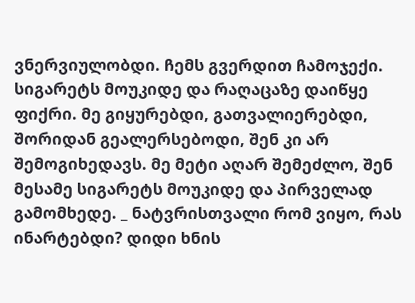ვნერვიულობდი. ჩემს გვერდით ჩამოჯექი. სიგარეტს მოუკიდე და რაღაცაზე დაიწყე ფიქრი. მე გიყურებდი, გათვალიერებდი, შორიდან გეალერსებოდი, შენ კი არ შემოგიხედავს. მე მეტი აღარ შემეძლო, შენ მესამე სიგარეტს მოუკიდე და პირველად გამომხედე. _ ნატვრისთვალი რომ ვიყო, რას ინარტებდი? დიდი ხნის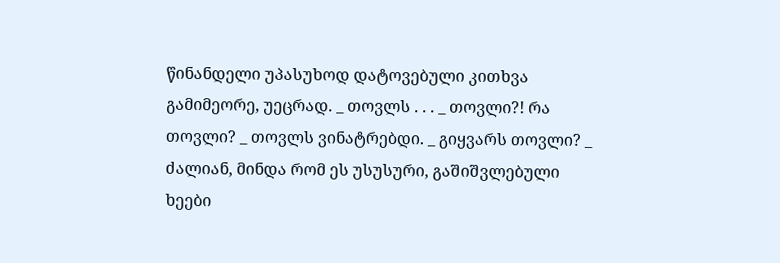წინანდელი უპასუხოდ დატოვებული კითხვა გამიმეორე, უეცრად. _ თოვლს . . . _ თოვლი?! რა თოვლი? _ თოვლს ვინატრებდი. _ გიყვარს თოვლი? _ ძალიან, მინდა რომ ეს უსუსური, გაშიშვლებული ხეები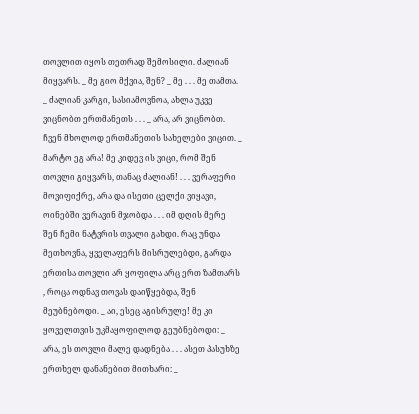თოვლით იყოს თეთრად შემოსილი. ძალიან მიყვარს. _ მე გიო მქვია, შენ? _ მე . . . მე თამთა. _ ძალიან კარგი, სასიამოვნოა, ახლა უკვე ვიცნობთ ერთმანეთს . . . _ არა, არ ვიცნობთ. ჩვენ მხოლოდ ერთმანეთის სახელები ვიცით. _ მარტო ეგ არა! მე კიდევ ის ვიცი, რომ შენ თოვლი გიყვარს, თანაც ძალიან! . . . ვერაფერი მოვიფიქრე, არა და ისეთი ცელქი ვიყავი, ოინებში ვერავინ მჯობდა . . . იმ დღის მერე შენ ჩემი ნატვრის თვალი გახდი. რაც უნდა მეთხოვნა, ყველაფერს მისრულებდი, გარდა ერთისა თოვლი არ ყოფილა არც ერთ ზამთარს , როცა ოდნავ თოვას დაიწყებდა, შენ მეუბნებოდი. _ აი, ესეც აგისრულე! მე კი ყოველთვის უკმაყოფილოდ გეუბნებოდი: _ არა, ეს თოვლი მალე დადნება . . . ასეთ პასუხზე ერთხელ დანანებით მითხარი: _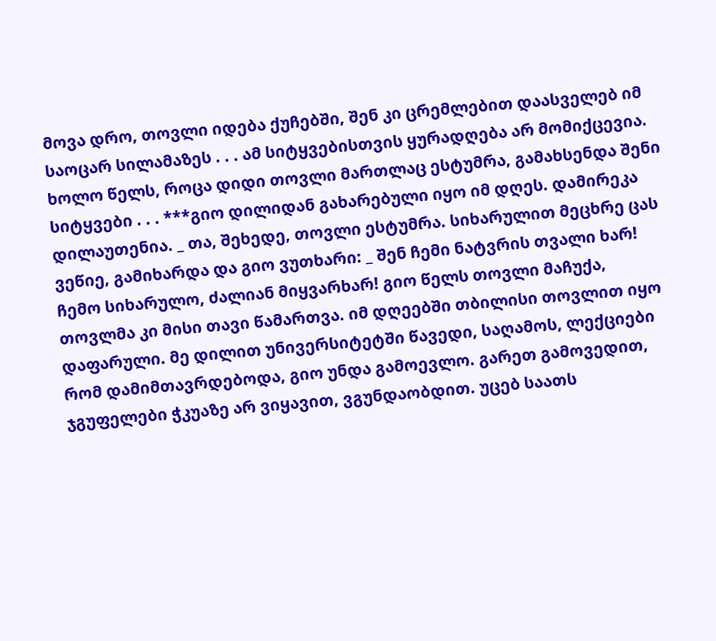მოვა დრო, თოვლი იდება ქუჩებში, შენ კი ცრემლებით დაასველებ იმ საოცარ სილამაზეს . . . ამ სიტყვებისთვის ყურადღება არ მომიქცევია. ხოლო წელს, როცა დიდი თოვლი მართლაც ესტუმრა, გამახსენდა შენი სიტყვები . . . ***გიო დილიდან გახარებული იყო იმ დღეს. დამირეკა დილაუთენია. _ თა, შეხედე, თოვლი ესტუმრა. სიხარულით მეცხრე ცას ვეწიე, გამიხარდა და გიო ვუთხარი: _ შენ ჩემი ნატვრის თვალი ხარ! ჩემო სიხარულო, ძალიან მიყვარხარ! გიო წელს თოვლი მაჩუქა, თოვლმა კი მისი თავი წამართვა. იმ დღეებში თბილისი თოვლით იყო დაფარული. მე დილით უნივერსიტეტში წავედი, საღამოს, ლექციები რომ დამიმთავრდებოდა, გიო უნდა გამოევლო. გარეთ გამოვედით, ჯგუფელები ჭკუაზე არ ვიყავით, ვგუნდაობდით. უცებ საათს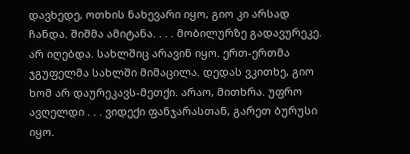დავხედე, ოთხის ნახევარი იყო, გიო კი არსად ჩანდა. შიშმა ამიტანა. . . . მობილურზე გადავურეკე. არ იღებდა. სახლშიც არავინ იყო. ერთ-ერთმა ჯგუფელმა სახლში მიმაცილა. დედას ვკითხე, გიო ხომ არ დაურეკავს-მეთქი. არაო, მითხრა. უფრო ავღელდი . . . ვიდექი ფანჯარასთან, გარეთ ბურუსი იყო.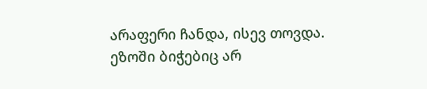არაფერი ჩანდა, ისევ თოვდა. ეზოში ბიჭებიც არ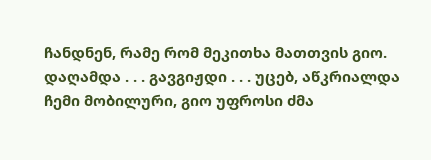ჩანდნენ, რამე რომ მეკითხა მათთვის გიო. დაღამდა . . . გავგიჟდი . . . უცებ, აწკრიალდა ჩემი მობილური, გიო უფროსი ძმა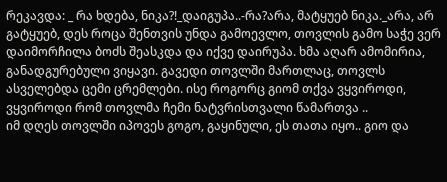რეკავდა: _ რა ხდება, ნიკა?!_დაიგუპა..-რა?არა, მატყუებ ნიკა._არა, არ გატყუებ, დეს როცა შენთვის უნდა გამოევლო, თოვლის გამო საჭე ვერ დაიმორჩილა ბოძს შეასკდა და იქვე დაირუპა. ხმა აღარ ამომირია, განადგურებული ვიყავი. გავედი თოვლში მართლაც, თოვლს ასველებდა ცემი ცრემლები. ისე როგორც გიომ თქვა ვყვიროდი, ვყვიროდი რომ თოვლმა ჩემი ნატვრისთვალი წამართვა ..
იმ დღეს თოვლში იპოვეს გოგო, გაყინული, ეს თათა იყო.. გიო და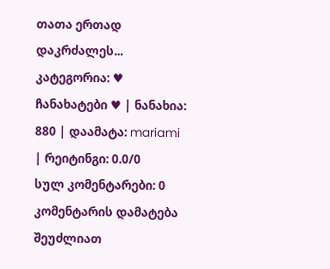თათა ერთად დაკრძალეს...
კატეგორია: ♥ ჩანახატები ♥ | ნანახია: 880 | დაამატა: mariami | რეიტინგი: 0.0/0
სულ კომენტარები: 0
კომენტარის დამატება შეუძლიათ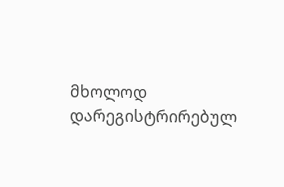მხოლოდ დარეგისტრირებულ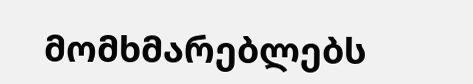მომხმარებლებს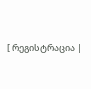[ რეგისტრაცია |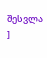შესვლა ]